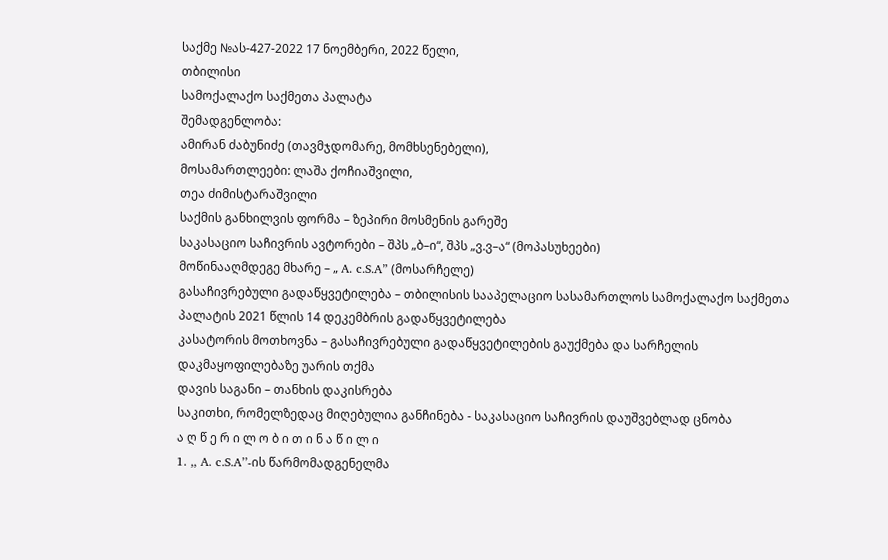საქმე №ას-427-2022 17 ნოემბერი, 2022 წელი,
თბილისი
სამოქალაქო საქმეთა პალატა
შემადგენლობა:
ამირან ძაბუნიძე (თავმჯდომარე, მომხსენებელი),
მოსამართლეები: ლაშა ქოჩიაშვილი,
თეა ძიმისტარაშვილი
საქმის განხილვის ფორმა – ზეპირი მოსმენის გარეშე
საკასაციო საჩივრის ავტორები – შპს „ბ–ი“, შპს „ვ.ვ–ა“ (მოპასუხეები)
მოწინააღმდეგე მხარე – „ A. c.S.A” (მოსარჩელე)
გასაჩივრებული გადაწყვეტილება – თბილისის სააპელაციო სასამართლოს სამოქალაქო საქმეთა პალატის 2021 წლის 14 დეკემბრის გადაწყვეტილება
კასატორის მოთხოვნა – გასაჩივრებული გადაწყვეტილების გაუქმება და სარჩელის დაკმაყოფილებაზე უარის თქმა
დავის საგანი – თანხის დაკისრება
საკითხი, რომელზედაც მიღებულია განჩინება - საკასაციო საჩივრის დაუშვებლად ცნობა
ა ღ წ ე რ ი ლ ო ბ ი თ ი ნ ა წ ი ლ ი
1. ,, A. c.S.A’’-ის წარმომადგენელმა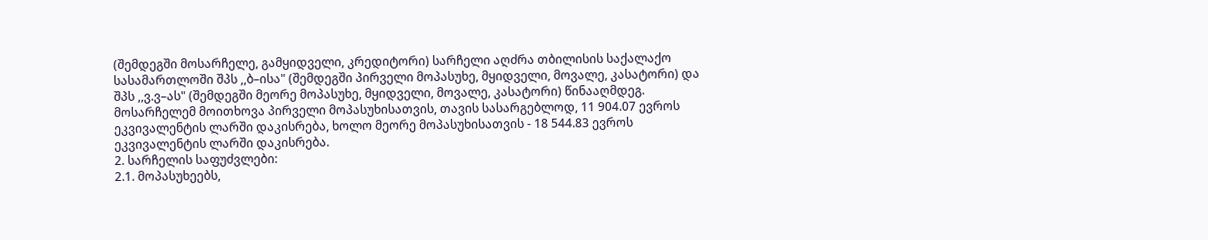(შემდეგში მოსარჩელე, გამყიდველი, კრედიტორი) სარჩელი აღძრა თბილისის საქალაქო სასამართლოში შპს ,,ბ–ისა" (შემდეგში პირველი მოპასუხე, მყიდველი, მოვალე, კასატორი) და შპს ,,ვ.ვ–ას" (შემდეგში მეორე მოპასუხე, მყიდველი, მოვალე, კასატორი) წინააღმდეგ. მოსარჩელემ მოითხოვა პირველი მოპასუხისათვის, თავის სასარგებლოდ, 11 904.07 ევროს ეკვივალენტის ლარში დაკისრება, ხოლო მეორე მოპასუხისათვის - 18 544.83 ევროს ეკვივალენტის ლარში დაკისრება.
2. სარჩელის საფუძვლები:
2.1. მოპასუხეებს,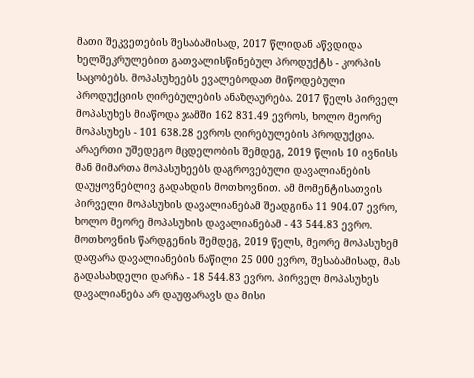მათი შეკვეთების შესაბამისად, 2017 წლიდან აწვდიდა ხელშეკრულებით გათვალისწინებულ პროდუქტს - კორპის საცობებს. მოპასუხეებს ევალებოდათ მიწოდებული პროდუქციის ღირებულების ანაზღაურება. 2017 წელს პირველ მოპასუხეს მიაწოდა ჯამში 162 831.49 ევროს, ხოლო მეორე მოპასუხეს - 101 638.28 ევროს ღირებულების პროდუქცია. არაერთი უშედეგო მცდელობის შემდეგ, 2019 წლის 10 ივნისს მან მიმართა მოპასუხეებს დაგროვებული დავალიანების დაუყოვნებლივ გადახდის მოთხოვნით. ამ მომენტისათვის პირველი მოპასუხის დავალიანებამ შეადგინა 11 904.07 ევრო, ხოლო მეორე მოპასუხის დავალიანებამ - 43 544.83 ევრო. მოთხოვნის წარდგენის შემდეგ, 2019 წელს, მეორე მოპასუხემ დაფარა დავალიანების ნაწილი 25 000 ევრო, შესაბამისად, მას გადასახდელი დარჩა - 18 544.83 ევრო. პირველ მოპასუხეს დავალიანება არ დაუფარავს და მისი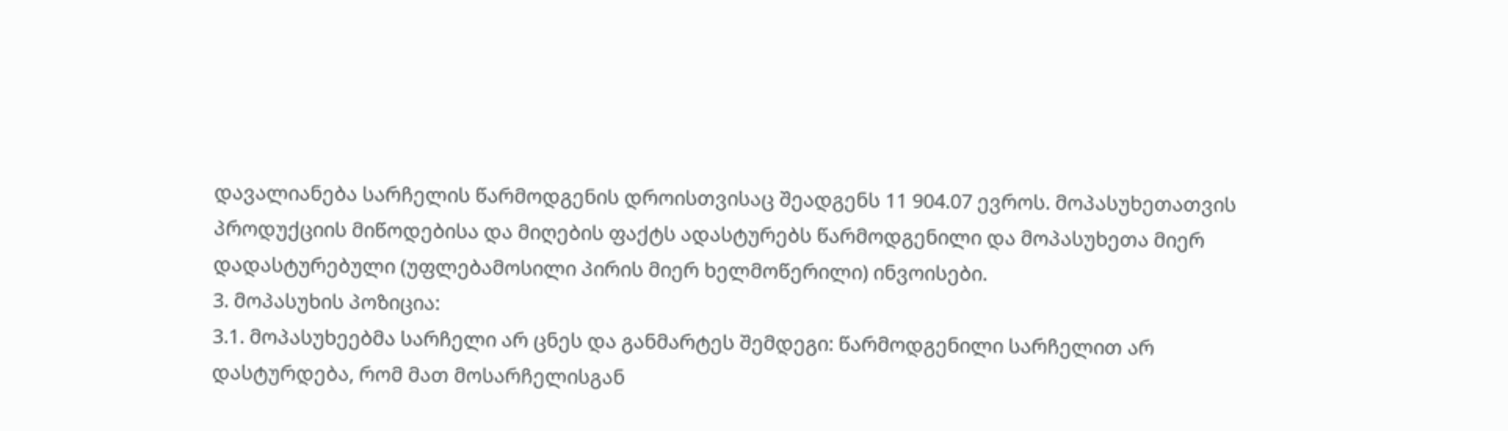დავალიანება სარჩელის წარმოდგენის დროისთვისაც შეადგენს 11 904.07 ევროს. მოპასუხეთათვის პროდუქციის მიწოდებისა და მიღების ფაქტს ადასტურებს წარმოდგენილი და მოპასუხეთა მიერ დადასტურებული (უფლებამოსილი პირის მიერ ხელმოწერილი) ინვოისები.
3. მოპასუხის პოზიცია:
3.1. მოპასუხეებმა სარჩელი არ ცნეს და განმარტეს შემდეგი: წარმოდგენილი სარჩელით არ დასტურდება, რომ მათ მოსარჩელისგან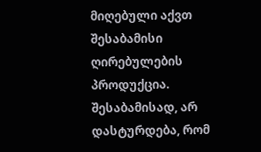მიღებული აქვთ შესაბამისი ღირებულების პროდუქცია. შესაბამისად, არ დასტურდება, რომ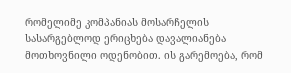რომელიმე კომპანიას მოსარჩელის სასარგებლოდ ერიცხება დავალიანება მოთხოვნილი ოდენობით. ის გარემოება, რომ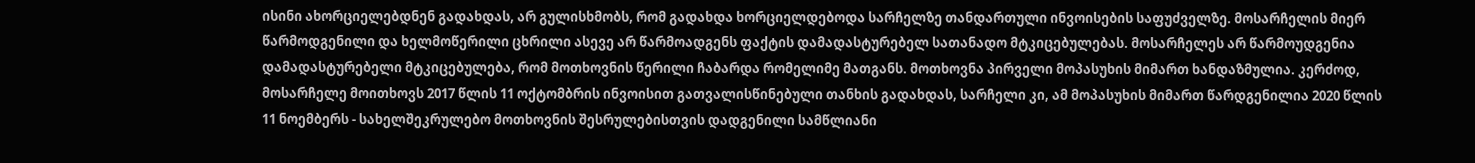ისინი ახორციელებდნენ გადახდას, არ გულისხმობს, რომ გადახდა ხორციელდებოდა სარჩელზე თანდართული ინვოისების საფუძველზე. მოსარჩელის მიერ წარმოდგენილი და ხელმოწერილი ცხრილი ასევე არ წარმოადგენს ფაქტის დამადასტურებელ სათანადო მტკიცებულებას. მოსარჩელეს არ წარმოუდგენია დამადასტურებელი მტკიცებულება, რომ მოთხოვნის წერილი ჩაბარდა რომელიმე მათგანს. მოთხოვნა პირველი მოპასუხის მიმართ ხანდაზმულია. კერძოდ, მოსარჩელე მოითხოვს 2017 წლის 11 ოქტომბრის ინვოისით გათვალისწინებული თანხის გადახდას, სარჩელი კი, ამ მოპასუხის მიმართ წარდგენილია 2020 წლის 11 ნოემბერს - სახელშეკრულებო მოთხოვნის შესრულებისთვის დადგენილი სამწლიანი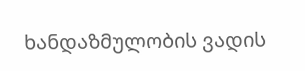ხანდაზმულობის ვადის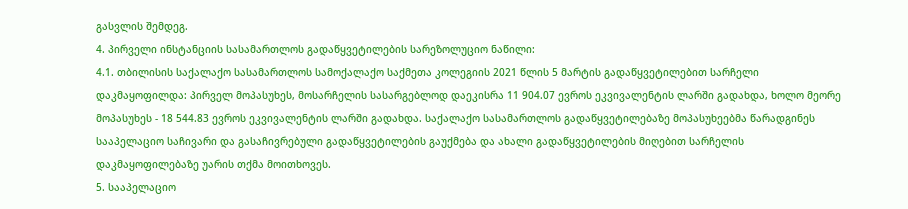გასვლის შემდეგ.
4. პირველი ინსტანციის სასამართლოს გადაწყვეტილების სარეზოლუციო ნაწილი:
4.1. თბილისის საქალაქო სასამართლოს სამოქალაქო საქმეთა კოლეგიის 2021 წლის 5 მარტის გადაწყვეტილებით სარჩელი დაკმაყოფილდა: პირველ მოპასუხეს, მოსარჩელის სასარგებლოდ დაეკისრა 11 904.07 ევროს ეკვივალენტის ლარში გადახდა, ხოლო მეორე მოპასუხეს - 18 544.83 ევროს ეკვივალენტის ლარში გადახდა. საქალაქო სასამართლოს გადაწყვეტილებაზე მოპასუხეებმა წარადგინეს სააპელაციო საჩივარი და გასაჩივრებული გადაწყვეტილების გაუქმება და ახალი გადაწყვეტილების მიღებით სარჩელის დაკმაყოფილებაზე უარის თქმა მოითხოვეს.
5. სააპელაციო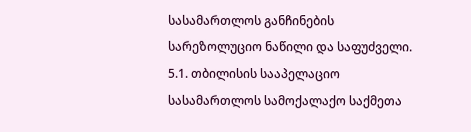სასამართლოს განჩინების სარეზოლუციო ნაწილი და საფუძველი.
5.1. თბილისის სააპელაციო სასამართლოს სამოქალაქო საქმეთა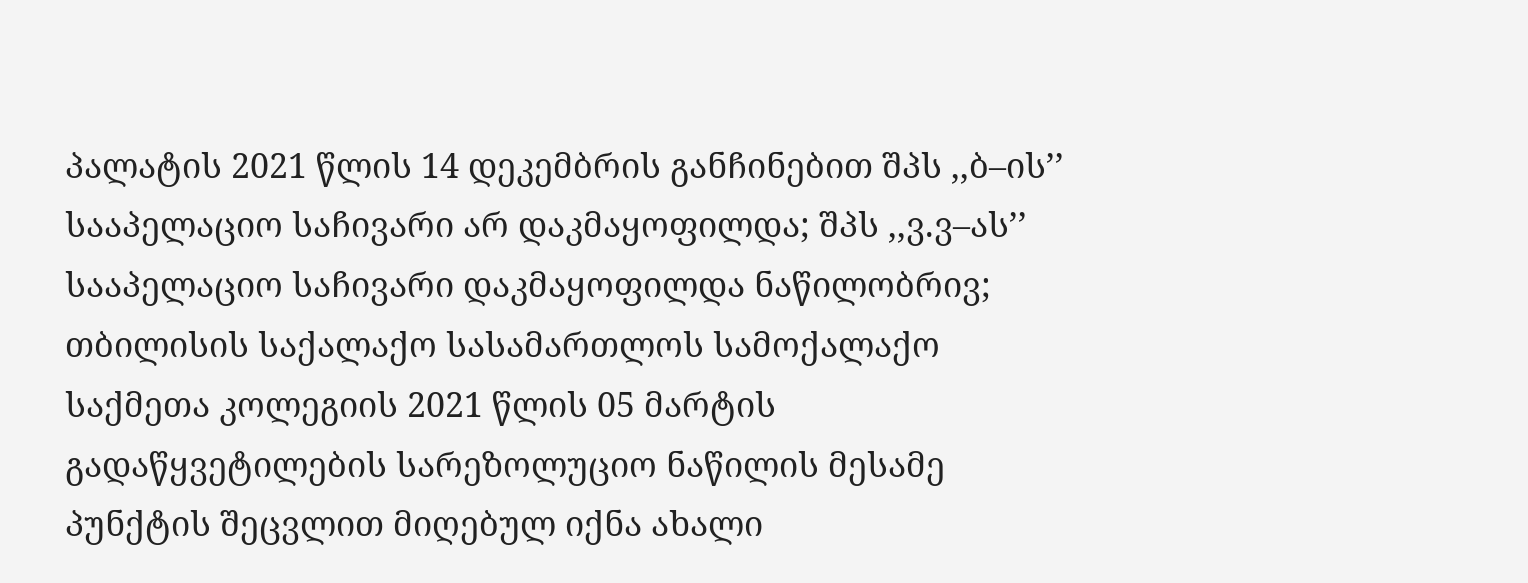პალატის 2021 წლის 14 დეკემბრის განჩინებით შპს ,,ბ–ის’’ სააპელაციო საჩივარი არ დაკმაყოფილდა; შპს ,,ვ.ვ–ას’’ სააპელაციო საჩივარი დაკმაყოფილდა ნაწილობრივ; თბილისის საქალაქო სასამართლოს სამოქალაქო საქმეთა კოლეგიის 2021 წლის 05 მარტის გადაწყვეტილების სარეზოლუციო ნაწილის მესამე პუნქტის შეცვლით მიღებულ იქნა ახალი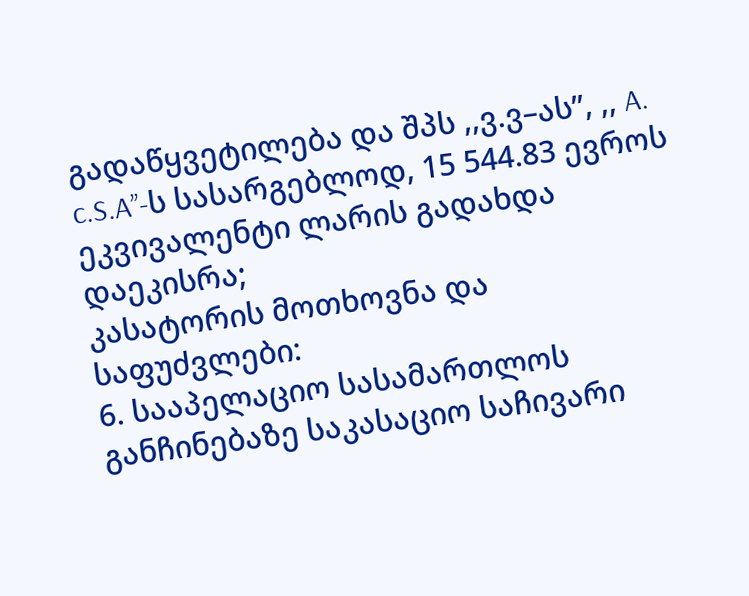გადაწყვეტილება და შპს ,,ვ.ვ–ას’’, ,, A. c.S.A’’-ს სასარგებლოდ, 15 544.83 ევროს ეკვივალენტი ლარის გადახდა დაეკისრა;
კასატორის მოთხოვნა და საფუძვლები:
6. სააპელაციო სასამართლოს განჩინებაზე საკასაციო საჩივარი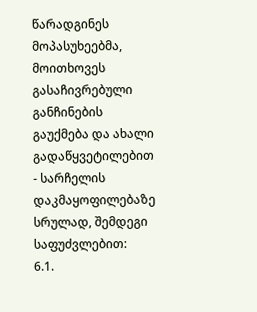წარადგინეს მოპასუხეებმა, მოითხოვეს გასაჩივრებული განჩინების გაუქმება და ახალი გადაწყვეტილებით - სარჩელის დაკმაყოფილებაზე სრულად, შემდეგი საფუძვლებით:
6.1.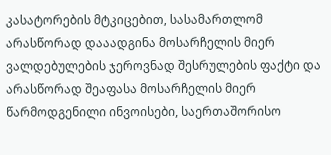კასატორების მტკიცებით, სასამართლომ არასწორად დააადგინა მოსარჩელის მიერ ვალდებულების ჯეროვნად შესრულების ფაქტი და არასწორად შეაფასა მოსარჩელის მიერ წარმოდგენილი ინვოისები, საერთაშორისო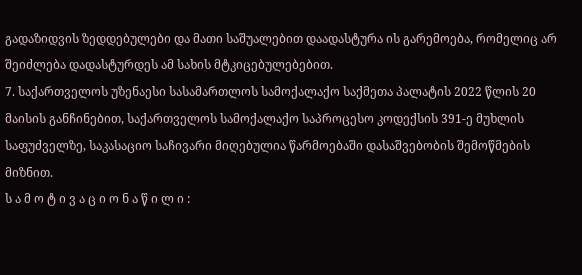გადაზიდვის ზედდებულები და მათი საშუალებით დაადასტურა ის გარემოება, რომელიც არ შეიძლება დადასტურდეს ამ სახის მტკიცებულებებით.
7. საქართველოს უზენაესი სასამართლოს სამოქალაქო საქმეთა პალატის 2022 წლის 20 მაისის განჩინებით, საქართველოს სამოქალაქო საპროცესო კოდექსის 391-ე მუხლის საფუძველზე, საკასაციო საჩივარი მიღებულია წარმოებაში დასაშვებობის შემოწმების მიზნით.
ს ა მ ო ტ ი ვ ა ც ი ო ნ ა წ ი ლ ი :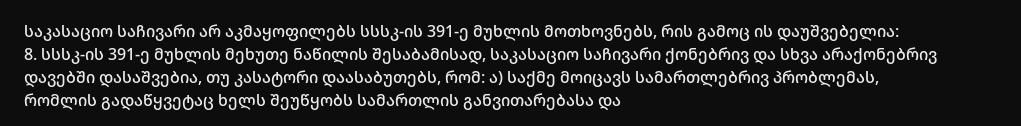საკასაციო საჩივარი არ აკმაყოფილებს სსსკ-ის 391-ე მუხლის მოთხოვნებს, რის გამოც ის დაუშვებელია:
8. სსსკ-ის 391-ე მუხლის მეხუთე ნაწილის შესაბამისად, საკასაციო საჩივარი ქონებრივ და სხვა არაქონებრივ დავებში დასაშვებია, თუ კასატორი დაასაბუთებს, რომ: ა) საქმე მოიცავს სამართლებრივ პრობლემას, რომლის გადაწყვეტაც ხელს შეუწყობს სამართლის განვითარებასა და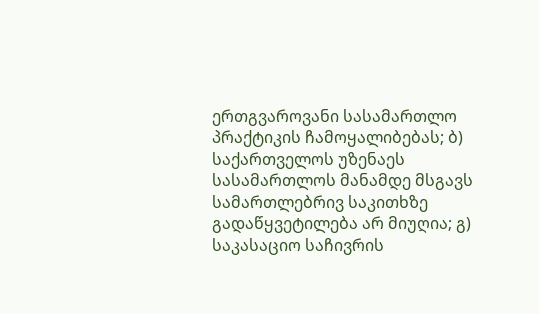ერთგვაროვანი სასამართლო პრაქტიკის ჩამოყალიბებას; ბ) საქართველოს უზენაეს სასამართლოს მანამდე მსგავს სამართლებრივ საკითხზე გადაწყვეტილება არ მიუღია; გ) საკასაციო საჩივრის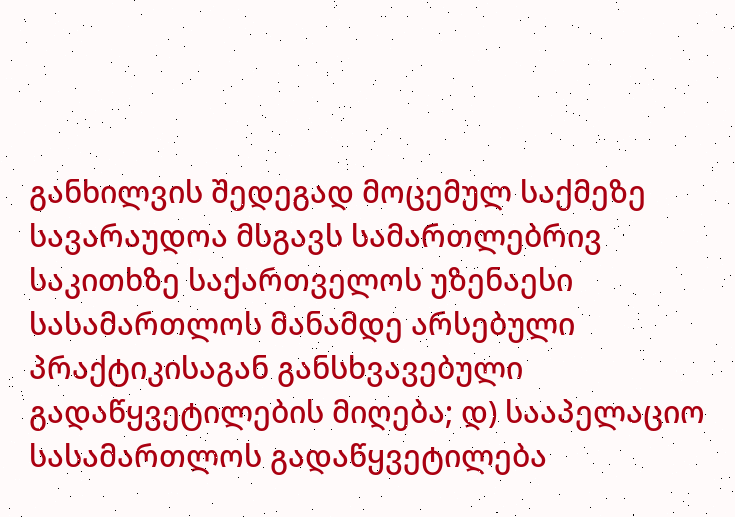განხილვის შედეგად მოცემულ საქმეზე სავარაუდოა მსგავს სამართლებრივ საკითხზე საქართველოს უზენაესი სასამართლოს მანამდე არსებული პრაქტიკისაგან განსხვავებული გადაწყვეტილების მიღება; დ) სააპელაციო სასამართლოს გადაწყვეტილება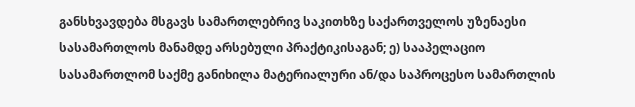განსხვავდება მსგავს სამართლებრივ საკითხზე საქართველოს უზენაესი სასამართლოს მანამდე არსებული პრაქტიკისაგან; ე) სააპელაციო სასამართლომ საქმე განიხილა მატერიალური ან/და საპროცესო სამართლის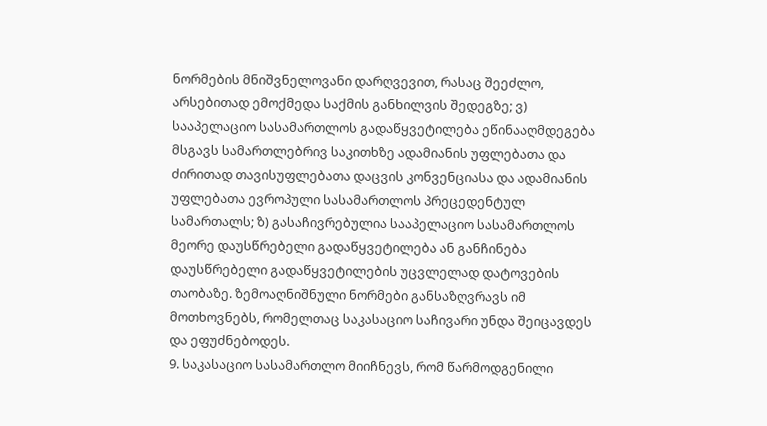ნორმების მნიშვნელოვანი დარღვევით, რასაც შეეძლო, არსებითად ემოქმედა საქმის განხილვის შედეგზე; ვ) სააპელაციო სასამართლოს გადაწყვეტილება ეწინააღმდეგება მსგავს სამართლებრივ საკითხზე ადამიანის უფლებათა და ძირითად თავისუფლებათა დაცვის კონვენციასა და ადამიანის უფლებათა ევროპული სასამართლოს პრეცედენტულ სამართალს; ზ) გასაჩივრებულია სააპელაციო სასამართლოს მეორე დაუსწრებელი გადაწყვეტილება ან განჩინება დაუსწრებელი გადაწყვეტილების უცვლელად დატოვების თაობაზე. ზემოაღნიშნული ნორმები განსაზღვრავს იმ მოთხოვნებს, რომელთაც საკასაციო საჩივარი უნდა შეიცავდეს და ეფუძნებოდეს.
9. საკასაციო სასამართლო მიიჩნევს, რომ წარმოდგენილი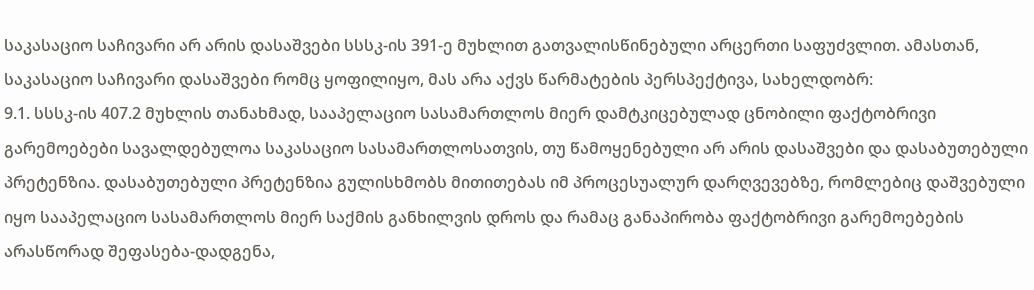საკასაციო საჩივარი არ არის დასაშვები სსსკ-ის 391-ე მუხლით გათვალისწინებული არცერთი საფუძვლით. ამასთან, საკასაციო საჩივარი დასაშვები რომც ყოფილიყო, მას არა აქვს წარმატების პერსპექტივა, სახელდობრ:
9.1. სსსკ-ის 407.2 მუხლის თანახმად, სააპელაციო სასამართლოს მიერ დამტკიცებულად ცნობილი ფაქტობრივი გარემოებები სავალდებულოა საკასაციო სასამართლოსათვის, თუ წამოყენებული არ არის დასაშვები და დასაბუთებული პრეტენზია. დასაბუთებული პრეტენზია გულისხმობს მითითებას იმ პროცესუალურ დარღვევებზე, რომლებიც დაშვებული იყო სააპელაციო სასამართლოს მიერ საქმის განხილვის დროს და რამაც განაპირობა ფაქტობრივი გარემოებების არასწორად შეფასება-დადგენა,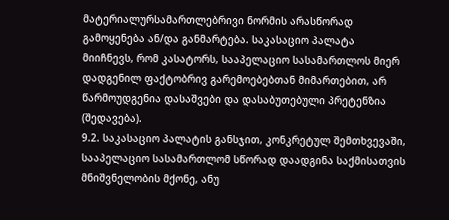მატერიალურსამართლებრივი ნორმის არასწორად გამოყენება ან/და განმარტება. საკასაციო პალატა მიიჩნევს, რომ კასატორს, სააპელაციო სასამართლოს მიერ დადგენილ ფაქტობრივ გარემოებებთან მიმართებით, არ წარმოუდგენია დასაშვები და დასაბუთებული პრეტენზია (შედავება).
9.2. საკასაციო პალატის განსჯით, კონკრეტულ შემთხვევაში, სააპელაციო სასამართლომ სწორად დაადგინა საქმისათვის მნიშვნელობის მქონე, ანუ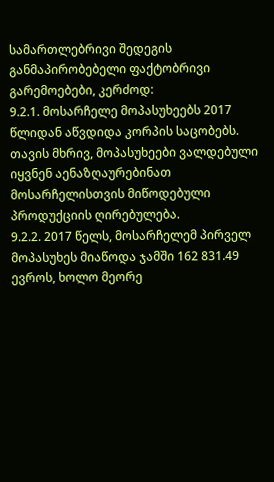სამართლებრივი შედეგის განმაპირობებელი ფაქტობრივი გარემოებები, კერძოდ:
9.2.1. მოსარჩელე მოპასუხეებს 2017 წლიდან აწვდიდა კორპის საცობებს. თავის მხრივ, მოპასუხეები ვალდებული იყვნენ აენაზღაურებინათ მოსარჩელისთვის მიწოდებული პროდუქციის ღირებულება.
9.2.2. 2017 წელს, მოსარჩელემ პირველ მოპასუხეს მიაწოდა ჯამში 162 831.49 ევროს, ხოლო მეორე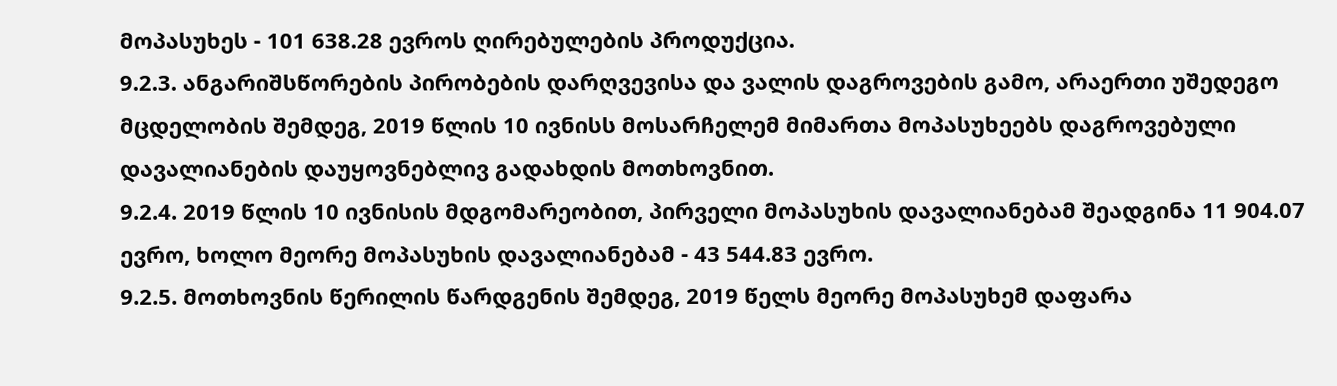მოპასუხეს - 101 638.28 ევროს ღირებულების პროდუქცია.
9.2.3. ანგარიშსწორების პირობების დარღვევისა და ვალის დაგროვების გამო, არაერთი უშედეგო მცდელობის შემდეგ, 2019 წლის 10 ივნისს მოსარჩელემ მიმართა მოპასუხეებს დაგროვებული დავალიანების დაუყოვნებლივ გადახდის მოთხოვნით.
9.2.4. 2019 წლის 10 ივნისის მდგომარეობით, პირველი მოპასუხის დავალიანებამ შეადგინა 11 904.07 ევრო, ხოლო მეორე მოპასუხის დავალიანებამ - 43 544.83 ევრო.
9.2.5. მოთხოვნის წერილის წარდგენის შემდეგ, 2019 წელს მეორე მოპასუხემ დაფარა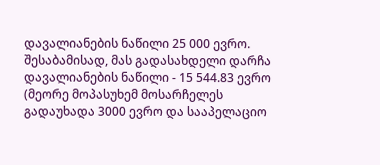დავალიანების ნაწილი 25 000 ევრო. შესაბამისად, მას გადასახდელი დარჩა დავალიანების ნაწილი - 15 544.83 ევრო (მეორე მოპასუხემ მოსარჩელეს გადაუხადა 3000 ევრო და სააპელაციო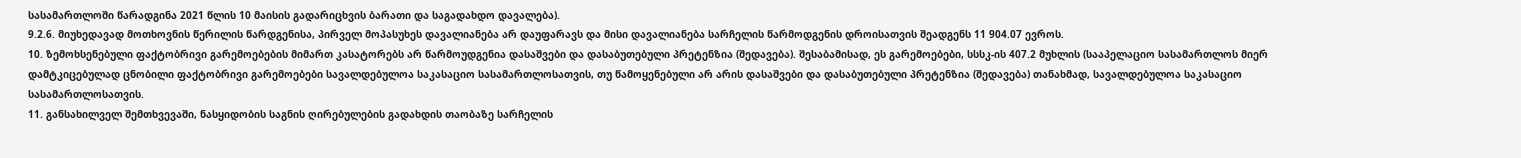სასამართლოში წარადგინა 2021 წლის 10 მაისის გადარიცხვის ბარათი და საგადახდო დავალება).
9.2.6. მიუხედავად მოთხოვნის წერილის წარდგენისა, პირველ მოპასუხეს დავალიანება არ დაუფარავს და მისი დავალიანება სარჩელის წარმოდგენის დროისათვის შეადგენს 11 904.07 ევროს.
10. ზემოხსენებული ფაქტობრივი გარემოებების მიმართ კასატორებს არ წარმოუდგენია დასაშვები და დასაბუთებული პრეტენზია (შედავება). შესაბამისად, ეს გარემოებები, სსსკ-ის 407.2 მუხლის (სააპელაციო სასამართლოს მიერ დამტკიცებულად ცნობილი ფაქტობრივი გარემოებები სავალდებულოა საკასაციო სასამართლოსათვის, თუ წამოყენებული არ არის დასაშვები და დასაბუთებული პრეტენზია (შედავება) თანახმად, სავალდებულოა საკასაციო სასამართლოსათვის.
11. განსახილველ შემთხვევაში, ნასყიდობის საგნის ღირებულების გადახდის თაობაზე სარჩელის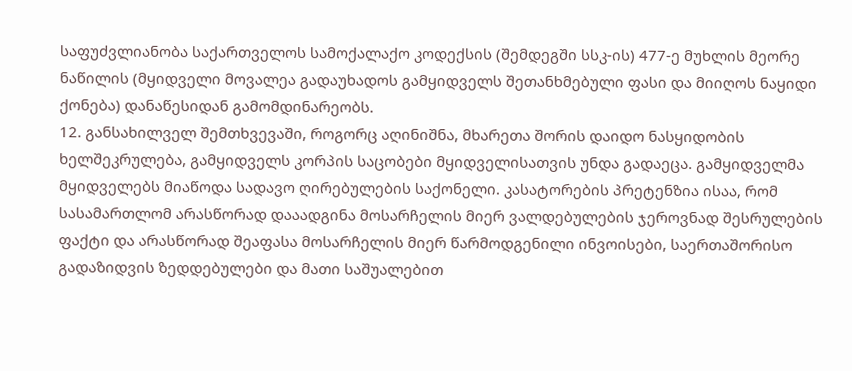საფუძვლიანობა საქართველოს სამოქალაქო კოდექსის (შემდეგში სსკ-ის) 477-ე მუხლის მეორე ნაწილის (მყიდველი მოვალეა გადაუხადოს გამყიდველს შეთანხმებული ფასი და მიიღოს ნაყიდი ქონება) დანაწესიდან გამომდინარეობს.
12. განსახილველ შემთხვევაში, როგორც აღინიშნა, მხარეთა შორის დაიდო ნასყიდობის ხელშეკრულება, გამყიდველს კორპის საცობები მყიდველისათვის უნდა გადაეცა. გამყიდველმა მყიდველებს მიაწოდა სადავო ღირებულების საქონელი. კასატორების პრეტენზია ისაა, რომ სასამართლომ არასწორად დააადგინა მოსარჩელის მიერ ვალდებულების ჯეროვნად შესრულების ფაქტი და არასწორად შეაფასა მოსარჩელის მიერ წარმოდგენილი ინვოისები, საერთაშორისო გადაზიდვის ზედდებულები და მათი საშუალებით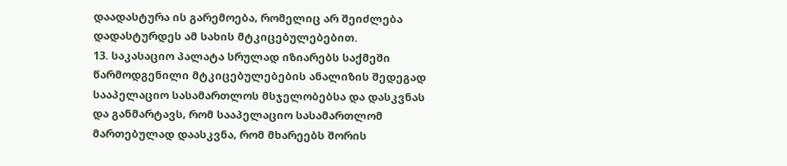დაადასტურა ის გარემოება, რომელიც არ შეიძლება დადასტურდეს ამ სახის მტკიცებულებებით.
13. საკასაციო პალატა სრულად იზიარებს საქმეში წარმოდგენილი მტკიცებულებების ანალიზის შედეგად სააპელაციო სასამართლოს მსჯელობებსა და დასკვნას და განმარტავს, რომ სააპელაციო სასამართლომ მართებულად დაასკვნა, რომ მხარეებს შორის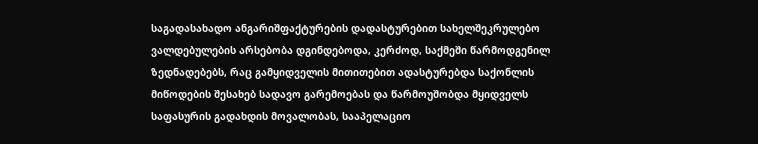საგადასახადო ანგარიშფაქტურების დადასტურებით სახელშეკრულებო ვალდებულების არსებობა დგინდებოდა, კერძოდ, საქმეში წარმოდგენილ ზედნადებებს, რაც გამყიდველის მითითებით ადასტურებდა საქონლის მიწოდების შესახებ სადავო გარემოებას და წარმოუშობდა მყიდველს საფასურის გადახდის მოვალობას, სააპელაციო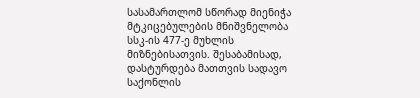სასამართლომ სწორად მიენიჭა მტკიცებულების მნიშვნელობა სსკ-ის 477-ე მუხლის მიზნებისათვის. შესაბამისად, დასტურდება მათთვის სადავო საქონლის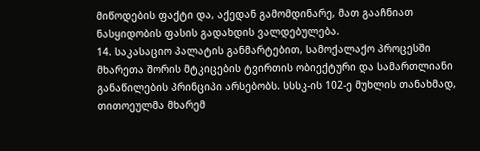მიწოდების ფაქტი და, აქედან გამომდინარე, მათ გააჩნიათ ნასყიდობის ფასის გადახდის ვალდებულება.
14. საკასაციო პალატის განმარტებით, სამოქალაქო პროცესში მხარეთა შორის მტკიცების ტვირთის ობიექტური და სამართლიანი განაწილების პრინციპი არსებობს. სსსკ-ის 102-ე მუხლის თანახმად, თითოეულმა მხარემ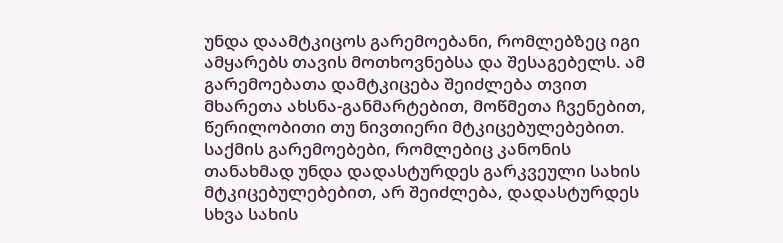უნდა დაამტკიცოს გარემოებანი, რომლებზეც იგი ამყარებს თავის მოთხოვნებსა და შესაგებელს. ამ გარემოებათა დამტკიცება შეიძლება თვით მხარეთა ახსნა-განმარტებით, მოწმეთა ჩვენებით, წერილობითი თუ ნივთიერი მტკიცებულებებით. საქმის გარემოებები, რომლებიც კანონის თანახმად უნდა დადასტურდეს გარკვეული სახის მტკიცებულებებით, არ შეიძლება, დადასტურდეს სხვა სახის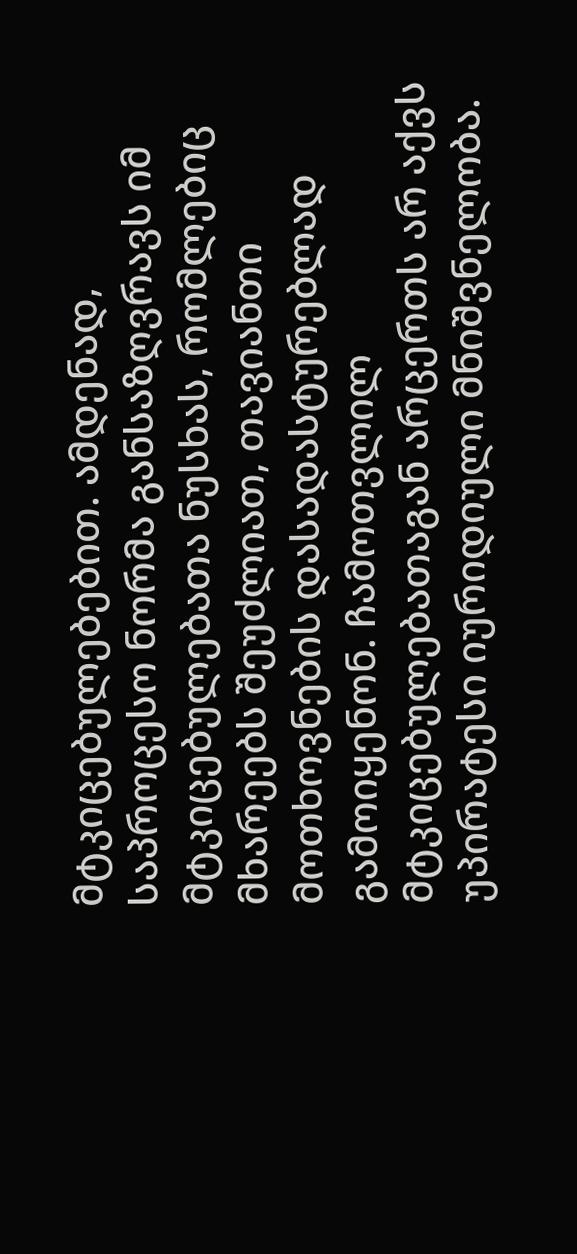მტკიცებულებებით. ამდენად, საპროცესო ნორმა განსაზღვრავს იმ მტკიცებულებათა ნუსხას, რომლებიც მხარეებს შეუძლიათ, თავიანთი მოთხოვნების დასადასტურებლად გამოიყენონ. ჩამოთვლილ მტკიცებულებათაგან არცერთს არ აქვს უპირატესი იურიდიული მნიშვნელობა.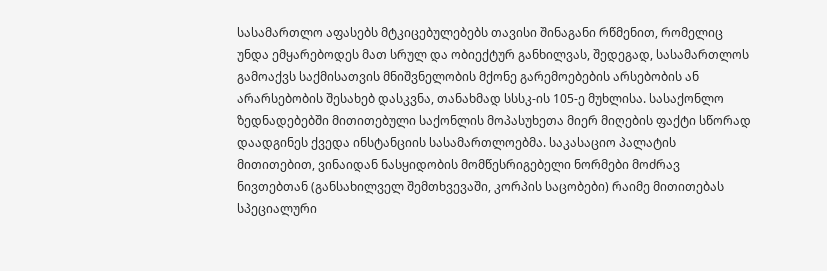სასამართლო აფასებს მტკიცებულებებს თავისი შინაგანი რწმენით, რომელიც უნდა ემყარებოდეს მათ სრულ და ობიექტურ განხილვას, შედეგად, სასამართლოს გამოაქვს საქმისათვის მნიშვნელობის მქონე გარემოებების არსებობის ან არარსებობის შესახებ დასკვნა, თანახმად სსსკ-ის 105-ე მუხლისა. სასაქონლო ზედნადებებში მითითებული საქონლის მოპასუხეთა მიერ მიღების ფაქტი სწორად დაადგინეს ქვედა ინსტანციის სასამართლოებმა. საკასაციო პალატის მითითებით, ვინაიდან ნასყიდობის მომწესრიგებელი ნორმები მოძრავ ნივთებთან (განსახილველ შემთხვევაში, კორპის საცობები) რაიმე მითითებას სპეციალური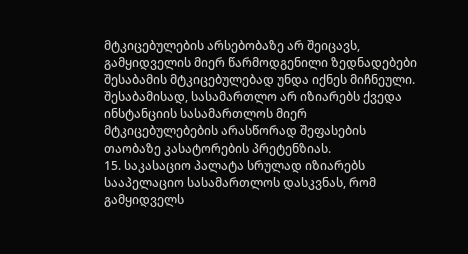მტკიცებულების არსებობაზე არ შეიცავს, გამყიდველის მიერ წარმოდგენილი ზედნადებები შესაბამის მტკიცებულებად უნდა იქნეს მიჩნეული. შესაბამისად, სასამართლო არ იზიარებს ქვედა ინსტანციის სასამართლოს მიერ მტკიცებულებების არასწორად შეფასების თაობაზე კასატორების პრეტენზიას.
15. საკასაციო პალატა სრულად იზიარებს სააპელაციო სასამართლოს დასკვნას, რომ გამყიდველს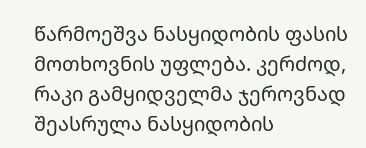წარმოეშვა ნასყიდობის ფასის მოთხოვნის უფლება. კერძოდ, რაკი გამყიდველმა ჯეროვნად შეასრულა ნასყიდობის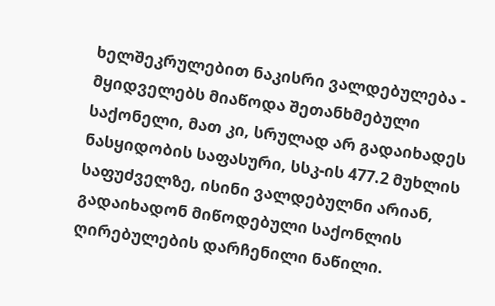ხელშეკრულებით ნაკისრი ვალდებულება - მყიდველებს მიაწოდა შეთანხმებული საქონელი, მათ კი, სრულად არ გადაიხადეს ნასყიდობის საფასური, სსკ-ის 477.2 მუხლის საფუძველზე, ისინი ვალდებულნი არიან, გადაიხადონ მიწოდებული საქონლის ღირებულების დარჩენილი ნაწილი.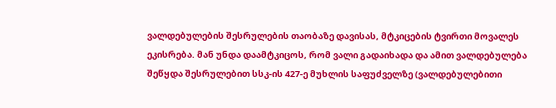ვალდებულების შესრულების თაობაზე დავისას, მტკიცების ტვირთი მოვალეს ეკისრება. მან უნდა დაამტკიცოს, რომ ვალი გადაიხადა და ამით ვალდებულება შეწყდა შესრულებით სსკ-ის 427-ე მუხლის საფუძველზე (ვალდებულებითი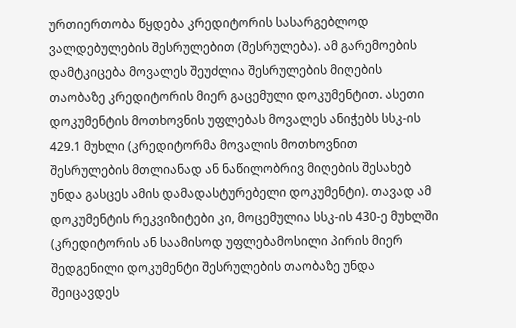ურთიერთობა წყდება კრედიტორის სასარგებლოდ ვალდებულების შესრულებით (შესრულება). ამ გარემოების დამტკიცება მოვალეს შეუძლია შესრულების მიღების თაობაზე კრედიტორის მიერ გაცემული დოკუმენტით. ასეთი დოკუმენტის მოთხოვნის უფლებას მოვალეს ანიჭებს სსკ-ის 429.1 მუხლი (კრედიტორმა მოვალის მოთხოვნით შესრულების მთლიანად ან ნაწილობრივ მიღების შესახებ უნდა გასცეს ამის დამადასტურებელი დოკუმენტი). თავად ამ დოკუმენტის რეკვიზიტები კი, მოცემულია სსკ-ის 430-ე მუხლში (კრედიტორის ან საამისოდ უფლებამოსილი პირის მიერ შედგენილი დოკუმენტი შესრულების თაობაზე უნდა შეიცავდეს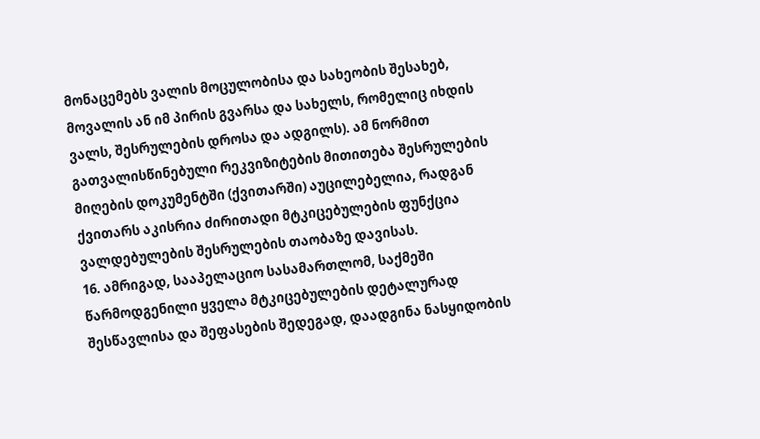მონაცემებს ვალის მოცულობისა და სახეობის შესახებ, მოვალის ან იმ პირის გვარსა და სახელს, რომელიც იხდის ვალს, შესრულების დროსა და ადგილს). ამ ნორმით გათვალისწინებული რეკვიზიტების მითითება შესრულების მიღების დოკუმენტში (ქვითარში) აუცილებელია, რადგან ქვითარს აკისრია ძირითადი მტკიცებულების ფუნქცია ვალდებულების შესრულების თაობაზე დავისას.
16. ამრიგად, სააპელაციო სასამართლომ, საქმეში წარმოდგენილი ყველა მტკიცებულების დეტალურად შესწავლისა და შეფასების შედეგად, დაადგინა ნასყიდობის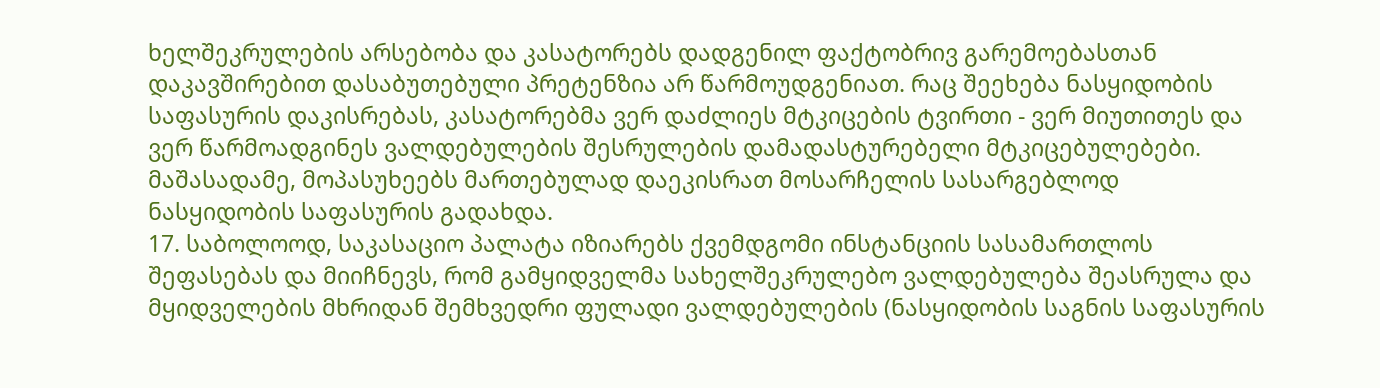ხელშეკრულების არსებობა და კასატორებს დადგენილ ფაქტობრივ გარემოებასთან დაკავშირებით დასაბუთებული პრეტენზია არ წარმოუდგენიათ. რაც შეეხება ნასყიდობის საფასურის დაკისრებას, კასატორებმა ვერ დაძლიეს მტკიცების ტვირთი - ვერ მიუთითეს და ვერ წარმოადგინეს ვალდებულების შესრულების დამადასტურებელი მტკიცებულებები. მაშასადამე, მოპასუხეებს მართებულად დაეკისრათ მოსარჩელის სასარგებლოდ ნასყიდობის საფასურის გადახდა.
17. საბოლოოდ, საკასაციო პალატა იზიარებს ქვემდგომი ინსტანციის სასამართლოს შეფასებას და მიიჩნევს, რომ გამყიდველმა სახელშეკრულებო ვალდებულება შეასრულა და მყიდველების მხრიდან შემხვედრი ფულადი ვალდებულების (ნასყიდობის საგნის საფასურის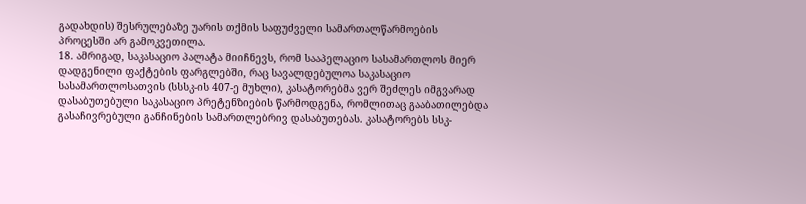გადახდის) შესრულებაზე უარის თქმის საფუძველი სამართალწარმოების პროცესში არ გამოკვეთილა.
18. ამრიგად, საკასაციო პალატა მიიჩნევს, რომ სააპელაციო სასამართლოს მიერ დადგენილი ფაქტების ფარგლებში, რაც სავალდებულოა საკასაციო სასამართლოსათვის (სსსკ-ის 407-ე მუხლი), კასატორებმა ვერ შეძლეს იმგვარად დასაბუთებული საკასაციო პრეტენზიების წარმოდგენა, რომლითაც გააბათილებდა გასაჩივრებული განჩინების სამართლებრივ დასაბუთებას. კასატორებს სსკ-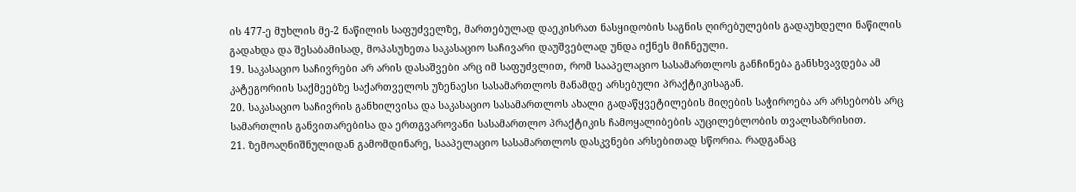ის 477-ე მუხლის მე-2 ნაწილის საფუძველზე, მართებულად დაეკისრათ ნასყიდობის საგნის ღირებულების გადაუხდელი ნაწილის გადახდა და შესაბამისად, მოპასუხეთა საკასაციო საჩივარი დაუშვებლად უნდა იქნეს მიჩნეული.
19. საკასაციო საჩივრები არ არის დასაშვები არც იმ საფუძვლით, რომ სააპელაციო სასამართლოს განჩინება განსხვავდება ამ კატეგორიის საქმეებზე საქართველოს უზენაესი სასამართლოს მანამდე არსებული პრაქტიკისაგან.
20. საკასაციო საჩივრის განხილვისა და საკასაციო სასამართლოს ახალი გადაწყვეტილების მიღების საჭიროება არ არსებობს არც სამართლის განვითარებისა და ერთგვაროვანი სასამართლო პრაქტიკის ჩამოყალიბების აუცილებლობის თვალსაზრისით.
21. ზემოაღნიშნულიდან გამომდინარე, სააპელაციო სასამართლოს დასკვნები არსებითად სწორია. რადგანაც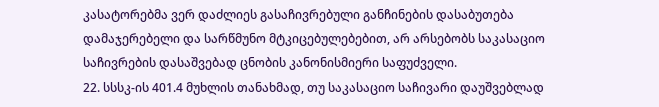კასატორებმა ვერ დაძლიეს გასაჩივრებული განჩინების დასაბუთება დამაჯერებელი და სარწმუნო მტკიცებულებებით, არ არსებობს საკასაციო საჩივრების დასაშვებად ცნობის კანონისმიერი საფუძველი.
22. სსსკ-ის 401.4 მუხლის თანახმად, თუ საკასაციო საჩივარი დაუშვებლად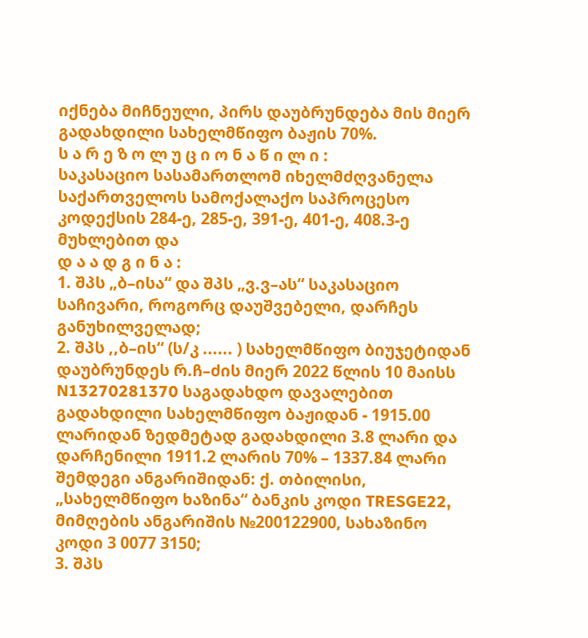იქნება მიჩნეული, პირს დაუბრუნდება მის მიერ გადახდილი სახელმწიფო ბაჟის 70%.
ს ა რ ე ზ ო ლ უ ც ი ო ნ ა წ ი ლ ი :
საკასაციო სასამართლომ იხელმძღვანელა საქართველოს სამოქალაქო საპროცესო კოდექსის 284-ე, 285-ე, 391-ე, 401-ე, 408.3-ე მუხლებით და
დ ა ა დ გ ი ნ ა :
1. შპს „ბ–ისა“ და შპს „ვ.ვ–ას“ საკასაციო საჩივარი, როგორც დაუშვებელი, დარჩეს განუხილველად;
2. შპს ,,ბ–ის“ (ს/კ ...... ) სახელმწიფო ბიუჯეტიდან დაუბრუნდეს რ.ჩ–ძის მიერ 2022 წლის 10 მაისს N13270281370 საგადახდო დავალებით გადახდილი სახელმწიფო ბაჟიდან - 1915.00 ლარიდან ზედმეტად გადახდილი 3.8 ლარი და დარჩენილი 1911.2 ლარის 70% – 1337.84 ლარი შემდეგი ანგარიშიდან: ქ. თბილისი, „სახელმწიფო ხაზინა“ ბანკის კოდი TRESGE22, მიმღების ანგარიშის №200122900, სახაზინო კოდი 3 0077 3150;
3. შპს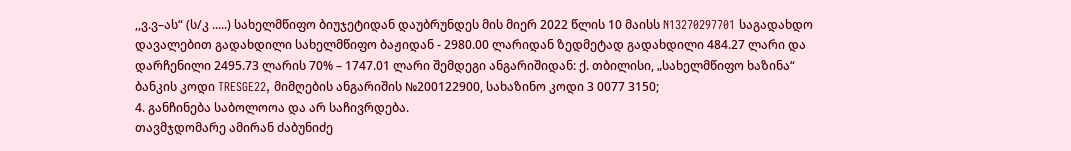,,ვ.ვ–ას“ (ს/კ .....) სახელმწიფო ბიუჯეტიდან დაუბრუნდეს მის მიერ 2022 წლის 10 მაისს N13270297701 საგადახდო დავალებით გადახდილი სახელმწიფო ბაჟიდან - 2980.00 ლარიდან ზედმეტად გადახდილი 484.27 ლარი და დარჩენილი 2495.73 ლარის 70% – 1747.01 ლარი შემდეგი ანგარიშიდან: ქ. თბილისი, „სახელმწიფო ხაზინა“ ბანკის კოდი TRESGE22, მიმღების ანგარიშის №200122900, სახაზინო კოდი 3 0077 3150;
4. განჩინება საბოლოოა და არ საჩივრდება.
თავმჯდომარე ამირან ძაბუნიძე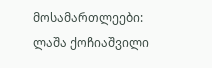მოსამართლეები: ლაშა ქოჩიაშვილი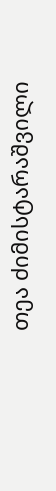თეა ძიმისტარაშვილი